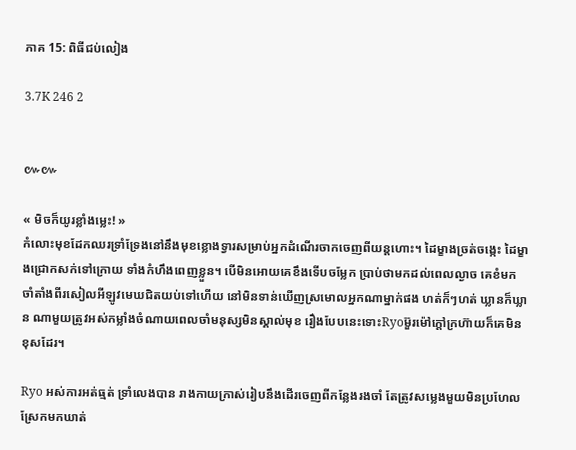ភាគ 15: ពិធីជប់លៀង

3.7K 246 2


៚៚

« មិចក៏យូរខ្លាំងម្លេះ! »
កំលោះមុខដែកឈរទ្រាំទ្រែងនៅនឹងមុខខ្លោងទ្វារសម្រាប់អ្នកដំណើរចាកចេញពីយន្តហោះ។ ដៃម្ខាងច្រត់ចង្កេះ ដៃម្ខាងជ្រោកសក់ទៅក្រោយ ទាំងកំហឹងពេញខ្លួន។ បើមិនអោយគេខឹងទើបចម្លែក ប្រាប់ថាមកដល់ពេលល្ងាច គេខំមកចាំតាំងពីរសៀលអីឡូវមេឃជិតយប់ទៅហើយ នៅមិនទាន់ឃើញស្រមោលអ្នកណាម្នាក់ផង ហត់ក៏ៗហត់ ឃ្លានក៏ឃ្លាន ណាមួយត្រូវអស់កម្លាំងចំណាយពេលចាំមនុស្សមិនស្គាល់មុខ រឿងបែបនេះទោះRyoម៊ួរម៉ៅក្តៅក្រហ៊ាយក៏គេមិនខុសដែរ។

Ryo អស់ការអត់ធ្មត់ ទ្រាំលេងបាន រាងកាយក្រាស់រៀបនឹងដើរចេញពីកន្លែងរងចាំ តែត្រូវសម្លេងមួយមិនប្រហែលស្រែកមកឃាត់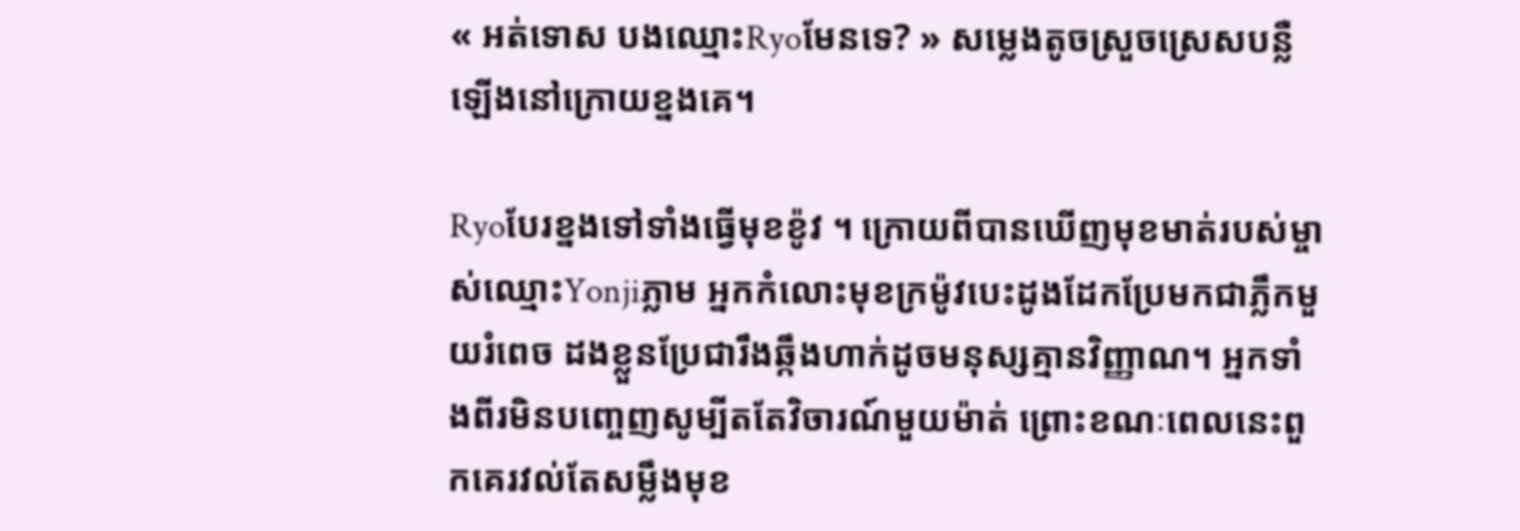« អត់ទោស បងឈ្មោះRyoមែនទេ? » សម្លេងតូចស្រួចស្រេសបន្លឺឡើងនៅក្រោយខ្នងគេ។

Ryoបែរខ្នងទៅទាំងធ្វើមុខខ៉ូវ ។ ក្រោយពីបានឃើញមុខមាត់របស់ម្ចាស់ឈ្មោះYonjiភ្លាម អ្នកកំលោះមុខក្រម៉ូវបេះដូងដែកប្រែមកជាភ្លឹកមួយរំពេច ដងខ្លួនប្រែជារឹងឆ្កឹងហាក់ដូចមនុស្សគ្មានវិញ្ញាណ។ អ្នកទាំងពីរមិនបញ្ចេញសូម្បីតតែវិចារណ៍មួយម៉ាត់ ព្រោះខណៈពេលនេះពួកគេរវល់តែសម្លឹងមុខ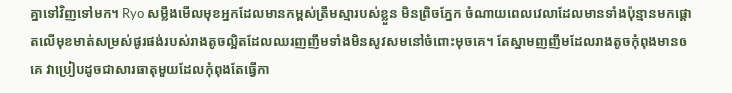គ្នាទៅវិញទៅមក។ Ryo សម្លឹងមើលមុខអ្នកដែលមានកម្ពស់ត្រឹមស្មារបស់ខ្លួន មិនព្រិចភ្នែក ចំណាយពេលវេលាដែលមានទាំងប៉ុន្មានមកផ្តោតលើមុខមាត់សម្រស់ផូរផង់របស់រាងតូចល្អិតដែលឈរញញឹមទាំងមិនសូវសមនៅចំពោះមុចគេ។ តែស្នាមញញឹមដែលរាងតូចកុំពុងមានឲគេ វាប្រៀបដូចជាសារធាតុមួយដែលកុំពុងតែធ្វើកា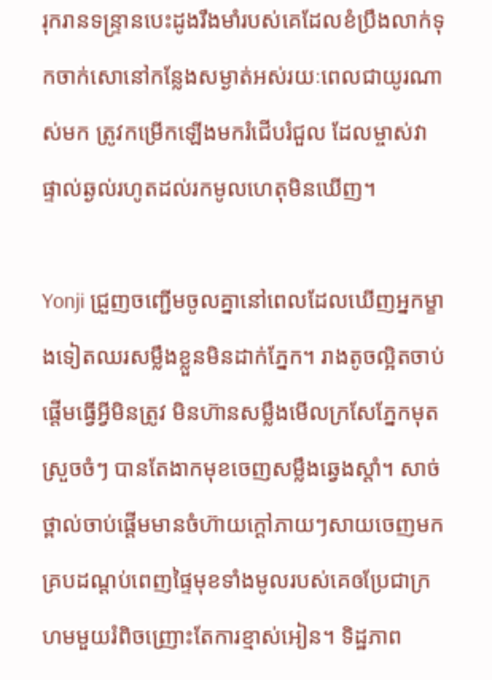រុករានទន្ទ្រានបេះដូងរឹងមាំរបស់គេដែលខំប្រឹងលាក់ទុកចាក់សោនៅកន្លែងសម្ងាត់អស់រយៈពេលជាយូរណាស់មក ត្រូវកម្រើកឡើងមករំជើបរំជួល ដែលម្ចាស់វាផ្ទាល់ឆ្ងល់រហូតដល់រកមូលហេតុមិនឃើញ។

Yonji ជ្រួញចញ្ជើមចូលគ្នានៅពេលដែលឃើញអ្នកម្ខាងទៀតឈរសម្លឹងខ្លួនមិនដាក់ភ្នែក។ រាងតូចល្អិតចាប់ផ្តើមធ្វើអ្វីមិនត្រូវ មិនហ៊ានសម្លឹងមើលក្រសែភ្នែកមុតស្រួចចំៗ បានតែងាកមុខចេញសម្លឹងឆ្វេងស្តាំ។ សាច់ថ្ពាល់ចាប់ផ្តើមមានចំហ៊ាយក្តៅភាយៗសាយចេញមកគ្របដណ្តប់ពេញផ្ទៃមុខទាំងមូលរបស់គេឲប្រែជាក្រហមមួយរំពិចញ្រោះតែការខ្មាស់អៀន។ ទិដ្ឋភាព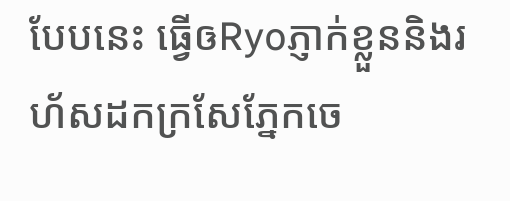បែបនេះ ធ្វើឲRyoភ្ញាក់ខ្លួននិងរហ័សដកក្រសែភ្នែកចេ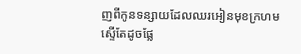ញពីកូនទន្សាយដែលឈរអៀនមុខក្រហមស្ទើតែដូចផ្លែ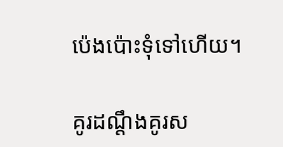ប៉េងប៉ោះទុំទៅហើយ។

គូរដណ្តឹងគូរស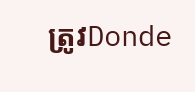ត្រូវDonde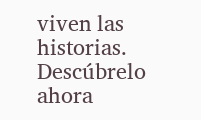viven las historias. Descúbrelo ahora